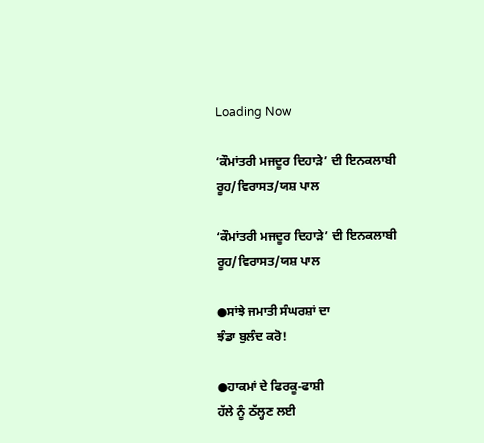Loading Now

‘ਕੌਮਾਂਤਰੀ ਮਜਦੂਰ ਦਿਹਾੜੇ’ ਦੀ ਇਨਕਲਾਬੀ ਰੂਹ/ਵਿਰਾਸਤ/ਯਸ਼ ਪਾਲ

‘ਕੌਮਾਂਤਰੀ ਮਜਦੂਰ ਦਿਹਾੜੇ’ ਦੀ ਇਨਕਲਾਬੀ ਰੂਹ/ਵਿਰਾਸਤ/ਯਸ਼ ਪਾਲ

●ਸਾਂਝੇ ਜਮਾਤੀ ਸੰਘਰਸ਼ਾਂ ਦਾ
ਝੰਡਾ ਬੁਲੰਦ ਕਰੋ!

●ਹਾਕਮਾਂ ਦੇ ਫਿਰਕੂ-ਫਾਸ਼ੀ
ਹੱਲੇ ਨੂੰ ਠੱਲ੍ਹਣ ਲਈ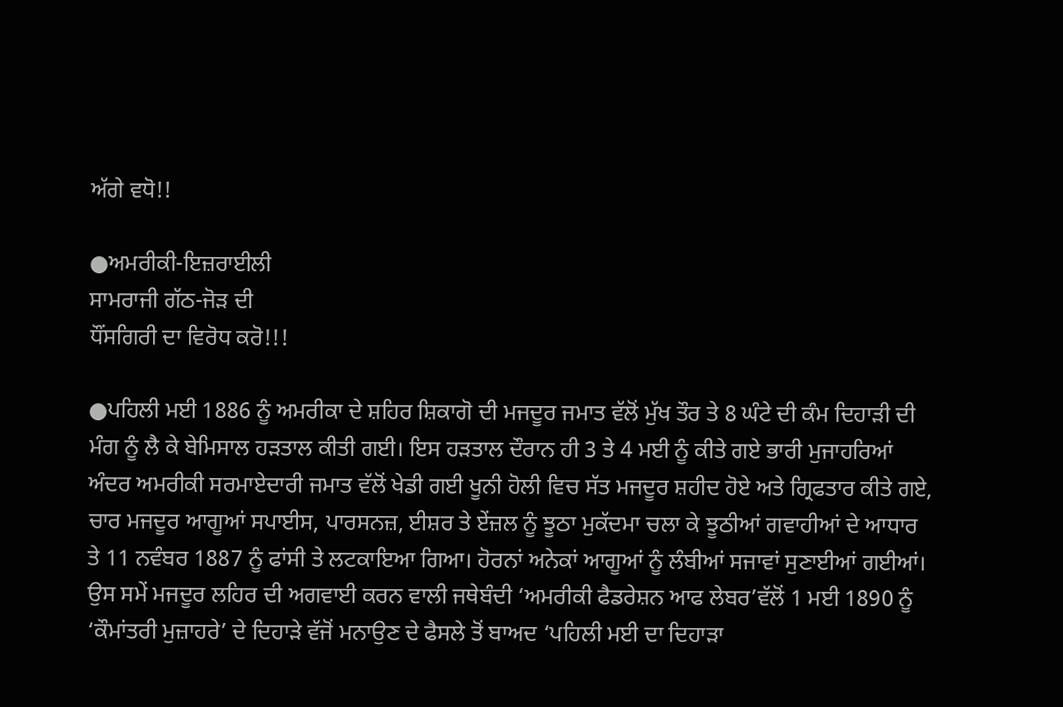ਅੱਗੇ ਵਧੋ!!

●ਅਮਰੀਕੀ-ਇਜ਼ਰਾਈਲੀ
ਸਾਮਰਾਜੀ ਗੱਠ-ਜੋੜ ਦੀ
ਧੌਂਸਗਿਰੀ ਦਾ ਵਿਰੋਧ ਕਰੋ!!!

●ਪਹਿਲੀ ਮਈ 1886 ਨੂੰ ਅਮਰੀਕਾ ਦੇ ਸ਼ਹਿਰ ਸ਼ਿਕਾਗੋ ਦੀ ਮਜਦੂਰ ਜਮਾਤ ਵੱਲੋਂ ਮੁੱਖ ਤੌਰ ਤੇ 8 ਘੰਟੇ ਦੀ ਕੰਮ ਦਿਹਾੜੀ ਦੀ ਮੰਗ ਨੂੰ ਲੈ ਕੇ ਬੇਮਿਸਾਲ ਹੜਤਾਲ ਕੀਤੀ ਗਈ। ਇਸ ਹੜਤਾਲ ਦੌਰਾਨ ਹੀ 3 ਤੇ 4 ਮਈ ਨੂੰ ਕੀਤੇ ਗਏ ਭਾਰੀ ਮੁਜਾਹਰਿਆਂ ਅੰਦਰ ਅਮਰੀਕੀ ਸਰਮਾਏਦਾਰੀ ਜਮਾਤ ਵੱਲੋਂ ਖੇਡੀ ਗਈ ਖੂਨੀ ਹੋਲੀ ਵਿਚ ਸੱਤ ਮਜਦੂਰ ਸ਼ਹੀਦ ਹੋਏ ਅਤੇ ਗ੍ਰਿਫਤਾਰ ਕੀਤੇ ਗਏ, ਚਾਰ ਮਜਦੂਰ ਆਗੂਆਂ ਸਪਾਈਸ, ਪਾਰਸਨਜ਼, ਈਸ਼ਰ ਤੇ ਏਂਜ਼ਲ ਨੂੰ ਝੂਠਾ ਮੁਕੱਦਮਾ ਚਲਾ ਕੇ ਝੂਠੀਆਂ ਗਵਾਹੀਆਂ ਦੇ ਆਧਾਰ ਤੇ 11 ਨਵੰਬਰ 1887 ਨੂੰ ਫਾਂਸੀ ਤੇ ਲਟਕਾਇਆ ਗਿਆ। ਹੋਰਨਾਂ ਅਨੇਕਾਂ ਆਗੂਆਂ ਨੂੰ ਲੰਬੀਆਂ ਸਜਾਵਾਂ ਸੁਣਾਈਆਂ ਗਈਆਂ। ਉਸ ਸਮੇਂ ਮਜਦੂਰ ਲਹਿਰ ਦੀ ਅਗਵਾਈ ਕਰਨ ਵਾਲੀ ਜਥੇਬੰਦੀ ‘ਅਮਰੀਕੀ ਫੈਡਰੇਸ਼ਨ ਆਫ ਲੇਬਰ’ਵੱਲੋਂ 1 ਮਈ 1890 ਨੂੰ ‘ਕੌਮਾਂਤਰੀ ਮੁਜ਼ਾਹਰੇ’ ਦੇ ਦਿਹਾੜੇ ਵੱਜੋਂ ਮਨਾਉਣ ਦੇ ਫੈਸਲੇ ਤੋਂ ਬਾਅਦ ‘ਪਹਿਲੀ ਮਈ ਦਾ ਦਿਹਾੜਾ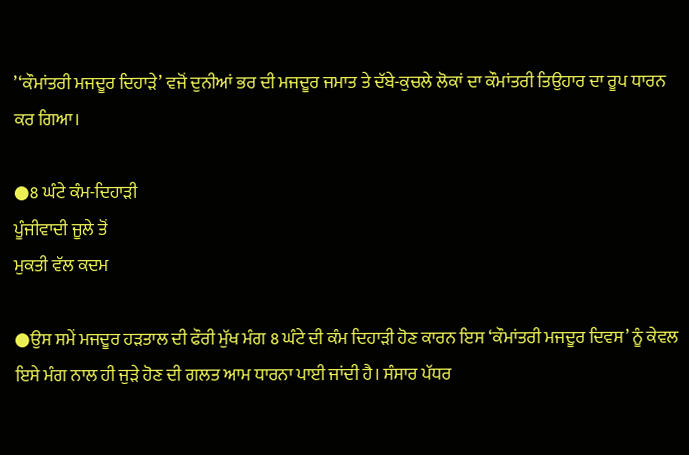’‘ਕੌਮਾਂਤਰੀ ਮਜਦੂਰ ਦਿਹਾੜੇ’ ਵਜੋਂ ਦੁਨੀਆਂ ਭਰ ਦੀ ਮਜਦੂਰ ਜਮਾਤ ਤੇ ਦੱਬੇ-ਕੁਚਲੇ ਲੋਕਾਂ ਦਾ ਕੌਮਾਂਤਰੀ ਤਿਉਹਾਰ ਦਾ ਰੂਪ ਧਾਰਨ ਕਰ ਗਿਆ।

●8 ਘੰਟੇ ਕੰਮ-ਦਿਹਾੜੀ
ਪੂੰਜੀਵਾਦੀ ਜੂਲੇ ਤੋਂ
ਮੁਕਤੀ ਵੱਲ ਕਦਮ

●ਉਸ ਸਮੇਂ ਮਜਦੂਰ ਹੜਤਾਲ ਦੀ ਫੌਰੀ ਮੁੱਖ ਮੰਗ 8 ਘੰਟੇ ਦੀ ਕੰਮ ਦਿਹਾੜੀ ਹੋਣ ਕਾਰਨ ਇਸ ‘ਕੌਮਾਂਤਰੀ ਮਜਦੂਰ ਦਿਵਸ’ ਨੂੰ ਕੇਵਲ ਇਸੇ ਮੰਗ ਨਾਲ ਹੀ ਜੁੜੇ ਹੋਣ ਦੀ ਗਲਤ ਆਮ ਧਾਰਨਾ ਪਾਈ ਜਾਂਦੀ ਹੈ। ਸੰਸਾਰ ਪੱਧਰ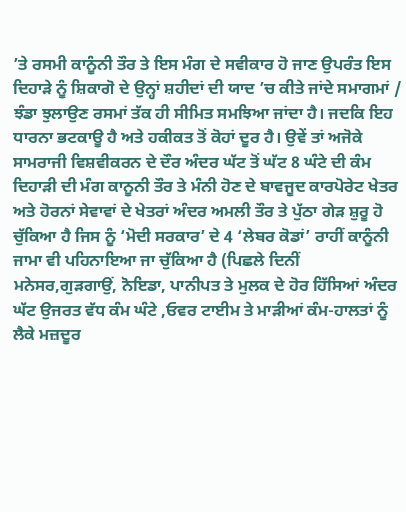’ਤੇ ਰਸਮੀ ਕਾਨੂੰਨੀ ਤੌਰ ਤੇ ਇਸ ਮੰਗ ਦੇ ਸਵੀਕਾਰ ਹੋ ਜਾਣ ਉਪਰੰਤ ਇਸ ਦਿਹਾੜੇ ਨੂੰ ਸ਼ਿਕਾਗੋ ਦੇ ਉਨ੍ਹਾਂ ਸ਼ਹੀਦਾਂ ਦੀ ਯਾਦ ’ਚ ਕੀਤੇ ਜਾਂਦੇ ਸਮਾਗਮਾਂ / ਝੰਡਾ ਝੁਲਾਉਣ ਰਸਮਾਂ ਤੱਕ ਹੀ ਸੀਮਿਤ ਸਮਝਿਆ ਜਾਂਦਾ ਹੈ। ਜਦਕਿ ਇਹ ਧਾਰਨਾ ਭਟਕਾਊ ਹੈ ਅਤੇ ਹਕੀਕਤ ਤੋਂ ਕੋਹਾਂ ਦੂਰ ਹੈ। ਉਵੇਂ ਤਾਂ ਅਜੋਕੇ ਸਾਮਰਾਜੀ ਵਿਸ਼ਵੀਕਰਨ ਦੇ ਦੌਰ ਅੰਦਰ ਘੱਟ ਤੋਂ ਘੱਟ 8 ਘੰਟੇ ਦੀ ਕੰਮ ਦਿਹਾੜੀ ਦੀ ਮੰਗ ਕਾਨੂਨੀ ਤੌਰ ਤੇ ਮੰਨੀ ਹੋਣ ਦੇ ਬਾਵਜੂਦ ਕਾਰਪੋਰੇਟ ਖੇਤਰ ਅਤੇ ਹੋਰਨਾਂ ਸੇਵਾਵਾਂ ਦੇ ਖੇਤਰਾਂ ਅੰਦਰ ਅਮਲੀ ਤੌਰ ਤੇ ਪੁੱਠਾ ਗੇੜ ਸ਼ੁਰੂ ਹੋ ਚੁੱਕਿਆ ਹੈ ਜਿਸ ਨੂੰ ‘ਮੋਦੀ ਸਰਕਾਰ’ ਦੇ 4 ‘ਲੇਬਰ ਕੋਡਾਂ’ ਰਾਹੀਂ ਕਾਨੂੰਨੀ ਜਾਮਾ ਵੀ ਪਹਿਨਾਇਆ ਜਾ ਚੁੱਕਿਆ ਹੈ (ਪਿਛਲੇ ਦਿਨੀਂ ਮਨੇਸਰ,ਗੁੜਗਾਉਂ, ਨੋਇਡਾ, ਪਾਨੀਪਤ ਤੇ ਮੁਲਕ ਦੇ ਹੋਰ ਹਿੱਸਿਆਂ ਅੰਦਰ ਘੱਟ ਉਜਰਤ ਵੱਧ ਕੰਮ ਘੰਟੇ ,ਓਵਰ ਟਾਈਮ ਤੇ ਮਾੜੀਆਂ ਕੰਮ-ਹਾਲਤਾਂ ਨੂੰ ਲੈਕੇ ਮਜ਼ਦੂਰ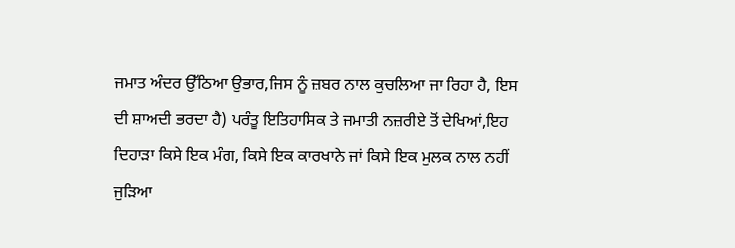ਜਮਾਤ ਅੰਦਰ ਉੱਠਿਆ ਉਭਾਰ,ਜਿਸ ਨੂੰ ਜ਼ਬਰ ਨਾਲ ਕੁਚਲਿਆ ਜਾ ਰਿਹਾ ਹੈ, ਇਸ ਦੀ ਸ਼ਾਅਦੀ ਭਰਦਾ ਹੈ) ਪਰੰਤੂ ਇਤਿਹਾਸਿਕ ਤੇ ਜਮਾਤੀ ਨਜ਼ਰੀਏ ਤੋਂ ਦੇਖਿਆਂ,ਇਹ ਦਿਹਾੜਾ ਕਿਸੇ ਇਕ ਮੰਗ, ਕਿਸੇ ਇਕ ਕਾਰਖਾਨੇ ਜਾਂ ਕਿਸੇ ਇਕ ਮੁਲਕ ਨਾਲ ਨਹੀਂ ਜੁੜਿਆ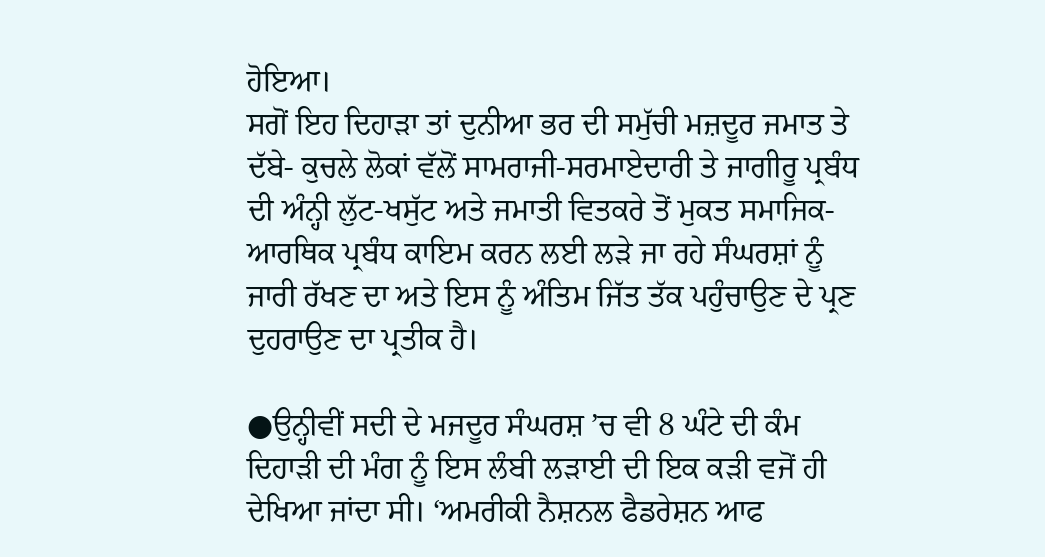ਹੋਇਆ।
ਸਗੋਂ ਇਹ ਦਿਹਾੜਾ ਤਾਂ ਦੁਨੀਆ ਭਰ ਦੀ ਸਮੁੱਚੀ ਮਜ਼ਦੂਰ ਜਮਾਤ ਤੇ ਦੱਬੇ- ਕੁਚਲੇ ਲੋਕਾਂ ਵੱਲੋਂ ਸਾਮਰਾਜੀ-ਸਰਮਾਏਦਾਰੀ ਤੇ ਜਾਗੀਰੂ ਪ੍ਰਬੰਧ ਦੀ ਅੰਨ੍ਹੀ ਲੁੱਟ-ਖਸੁੱਟ ਅਤੇ ਜਮਾਤੀ ਵਿਤਕਰੇ ਤੋਂ ਮੁਕਤ ਸਮਾਜਿਕ-ਆਰਥਿਕ ਪ੍ਰਬੰਧ ਕਾਇਮ ਕਰਨ ਲਈ ਲੜੇ ਜਾ ਰਹੇ ਸੰਘਰਸ਼ਾਂ ਨੂੰ ਜਾਰੀ ਰੱਖਣ ਦਾ ਅਤੇ ਇਸ ਨੂੰ ਅੰਤਿਮ ਜਿੱਤ ਤੱਕ ਪਹੁੰਚਾਉਣ ਦੇ ਪ੍ਰਣ ਦੁਹਰਾਉਣ ਦਾ ਪ੍ਰਤੀਕ ਹੈ।

●ਉਨ੍ਹੀਵੀਂ ਸਦੀ ਦੇ ਮਜਦੂਰ ਸੰਘਰਸ਼ ’ਚ ਵੀ 8 ਘੰਟੇ ਦੀ ਕੰਮ ਦਿਹਾੜੀ ਦੀ ਮੰਗ ਨੂੰ ਇਸ ਲੰਬੀ ਲੜਾਈ ਦੀ ਇਕ ਕੜੀ ਵਜੋਂ ਹੀ ਦੇਖਿਆ ਜਾਂਦਾ ਸੀ। ‘ਅਮਰੀਕੀ ਨੈਸ਼ਨਲ ਫੈਡਰੇਸ਼ਨ ਆਫ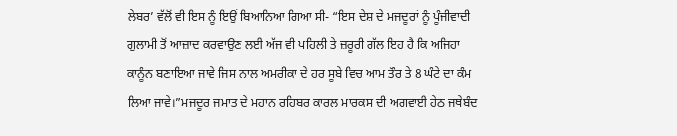ਲੇਬਰ’ ਵੱਲੋਂ ਵੀ ਇਸ ਨੂੰ ਇਉਂ ਬਿਆਨਿਆ ਗਿਆ ਸੀ- “ਇਸ ਦੇਸ਼ ਦੇ ਮਜਦੂਰਾਂ ਨੂੰ ਪੂੰਜੀਵਾਦੀ ਗੁਲਾਮੀ ਤੋਂ ਆਜ਼ਾਦ ਕਰਵਾਉਣ ਲਈ ਅੱਜ ਵੀ ਪਹਿਲੀ ਤੇ ਜ਼ਰੂਰੀ ਗੱਲ ਇਹ ਹੈ ਕਿ ਅਜਿਹਾ ਕਾਨੂੰਨ ਬਣਾਇਆ ਜਾਵੇ ਜਿਸ ਨਾਲ ਅਮਰੀਕਾ ਦੇ ਹਰ ਸੂਬੇ ਵਿਚ ਆਮ ਤੌਰ ਤੇ 8 ਘੰਟੇ ਦਾ ਕੰਮ ਲਿਆ ਜਾਵੇ।”ਮਜਦੂਰ ਜਮਾਤ ਦੇ ਮਹਾਨ ਰਹਿਬਰ ਕਾਰਲ ਮਾਰਕਸ ਦੀ ਅਗਵਾਈ ਹੇਠ ਜਥੇਬੰਦ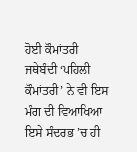ਹੋਈ ਕੌਮਾਂਤਰੀ ਜਥੇਬੰਦੀ ‘ਪਹਿਲੀ ਕੌਮਾਂਤਰੀ’ ਨੇ ਵੀ ਇਸ ਮੰਗ ਦੀ ਵਿਆਖਿਆ ਇਸੇ ਸੰਦਰਭ ’ਚ ਹੀ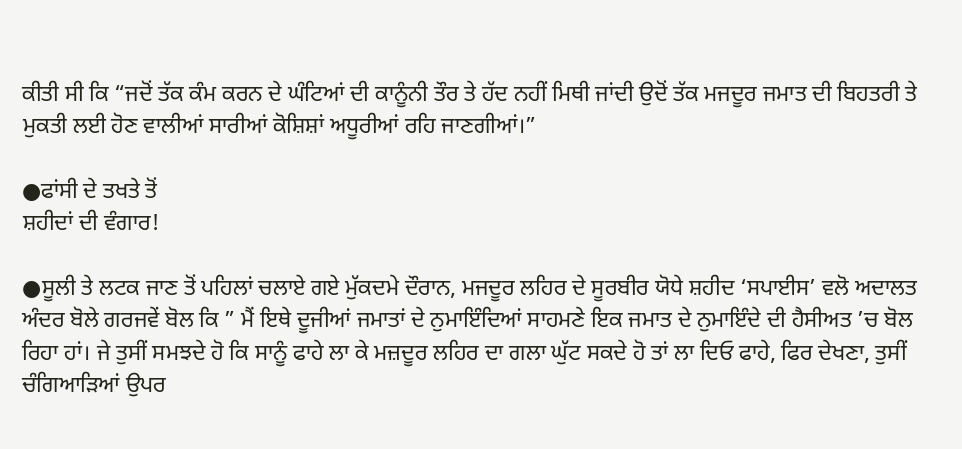ਕੀਤੀ ਸੀ ਕਿ “ਜਦੋਂ ਤੱਕ ਕੰਮ ਕਰਨ ਦੇ ਘੰਟਿਆਂ ਦੀ ਕਾਨੂੰਨੀ ਤੌਰ ਤੇ ਹੱਦ ਨਹੀਂ ਮਿਥੀ ਜਾਂਦੀ ਉਦੋਂ ਤੱਕ ਮਜਦੂਰ ਜਮਾਤ ਦੀ ਬਿਹਤਰੀ ਤੇ ਮੁਕਤੀ ਲਈ ਹੋਣ ਵਾਲੀਆਂ ਸਾਰੀਆਂ ਕੋਸ਼ਿਸ਼ਾਂ ਅਧੂਰੀਆਂ ਰਹਿ ਜਾਣਗੀਆਂ।”

●ਫਾਂਸੀ ਦੇ ਤਖਤੇ ਤੋਂ
ਸ਼ਹੀਦਾਂ ਦੀ ਵੰਗਾਰ!

●ਸੂਲੀ ਤੇ ਲਟਕ ਜਾਣ ਤੋਂ ਪਹਿਲਾਂ ਚਲਾਏ ਗਏ ਮੁੱਕਦਮੇ ਦੌਰਾਨ, ਮਜਦੂਰ ਲਹਿਰ ਦੇ ਸੂਰਬੀਰ ਯੋਧੇ ਸ਼ਹੀਦ ‘ਸਪਾਈਸ’ ਵਲੋ ਅਦਾਲਤ ਅੰਦਰ ਬੋਲੇ ਗਰਜਵੇਂ ਬੋਲ ਕਿ ” ਮੈਂ ਇਥੇ ਦੂਜੀਆਂ ਜਮਾਤਾਂ ਦੇ ਨੁਮਾਇੰਦਿਆਂ ਸਾਹਮਣੇ ਇਕ ਜਮਾਤ ਦੇ ਨੁਮਾਇੰਦੇ ਦੀ ਹੈਸੀਅਤ ’ਚ ਬੋਲ ਰਿਹਾ ਹਾਂ। ਜੇ ਤੁਸੀਂ ਸਮਝਦੇ ਹੋ ਕਿ ਸਾਨੂੰ ਫਾਹੇ ਲਾ ਕੇ ਮਜ਼ਦੂਰ ਲਹਿਰ ਦਾ ਗਲਾ ਘੁੱਟ ਸਕਦੇ ਹੋ ਤਾਂ ਲਾ ਦਿਓ ਫਾਹੇ, ਫਿਰ ਦੇਖਣਾ, ਤੁਸੀਂ ਚੰਗਿਆੜਿਆਂ ਉਪਰ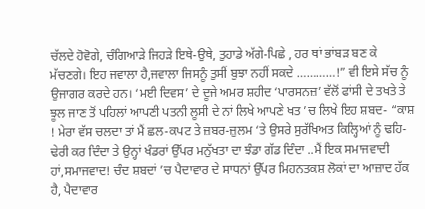ਚੱਲਦੇ ਹੋਵੋਗੇ, ਚੰਗਿਆੜੇ ਜਿਹੜੇ ਇਥੇ-ਉਥੇ, ਤੁਹਾਡੇ ਅੱਗੇ-ਪਿਛੇ , ਹਰ ਥਾਂ ਭਾਂਬੜ ਬਣ ਕੇ ਮੱਚਣਗੇ। ਇਹ ਜਵਾਲਾ ਹੈ,ਜਵਾਲਾ ਜਿਸਨੂੰ ਤੁਸੀਂ ਬੁਝਾ ਨਹੀਂ ਸਕਦੇ …………!” ਵੀ ਇਸੇ ਸੱਚ ਨੂੰ ਉਜਾਗਰ ਕਰਦੇ ਹਨ। ‘ਮਈ ਦਿਵਸ’ ਦੇ ਦੂਜੇ ਅਮਰ ਸ਼ਹੀਦ ‘ਪਾਰਸਨਜ਼’ ਵੱਲੋਂ ਫਾਂਸੀ ਦੇ ਤਖਤੇ ਤੇ ਝੂਲ ਜਾਣ ਤੋਂ ਪਹਿਲਾਂ ਆਪਣੀ ਪਤਨੀ ਲੂਸੀ ਦੇ ਨਾਂ ਲਿਖੇ ਆਪਣੇ ਖਤ ’ਚ ਲਿਖੇ ਇਹ ਸ਼ਬਦ- “ਕਾਸ਼ ! ਮੇਰਾ ਵੱਸ ਚਲਦਾ ਤਾਂ ਮੈਂ ਛਲ-ਕਪਟ ਤੇ ਜ਼ਬਰ-ਜ਼ੁਲਮ ‘ਤੇ ਉਸਰੇ ਸੁਰੱਖਿਅਤ ਕਿਲ੍ਹਿਆਂ ਨੂੰ ਢਹਿ-ਢੇਰੀ ਕਰ ਦਿੰਦਾ ਤੇ ਉਨ੍ਹਾਂ ਖੰਡਰਾਂ ਉੱਪਰ ਮਨੁੱਖਤਾ ਦਾ ਝੰਡਾ ਗੱਡ ਦਿੰਦਾ ..ਮੈਂ ਇਕ ਸਮਾਜਵਾਦੀ ਹਾਂ,ਸਮਾਜਵਾਦ! ਚੰਦ ਸ਼ਬਦਾਂ ’ਚ ਪੈਦਾਵਾਰ ਦੇ ਸਾਧਨਾਂ ਉੱਪਰ ਮਿਹਨਤਕਸ਼ ਲੋਕਾਂ ਦਾ ਆਜ਼ਾਦ ਹੱਕ ਹੈ, ਪੈਦਾਵਾਰ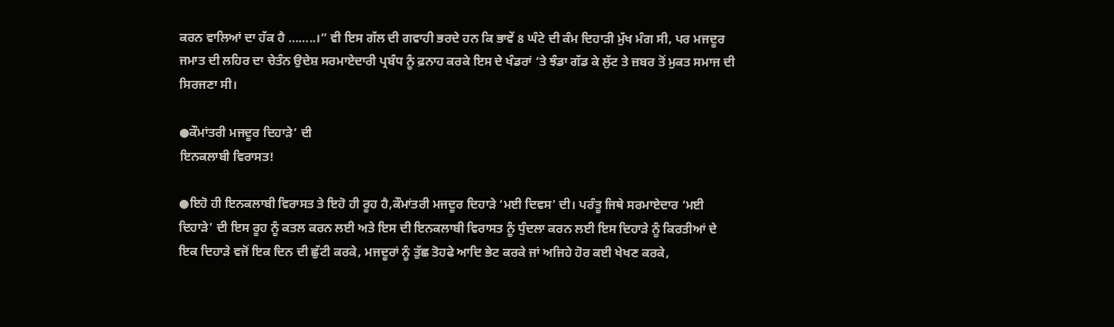ਕਰਨ ਵਾਲਿਆਂ ਦਾ ਹੱਕ ਹੈ ……..।” ਵੀ ਇਸ ਗੱਲ ਦੀ ਗਵਾਹੀ ਭਰਦੇ ਹਨ ਕਿ ਭਾਵੇਂ 8 ਘੰਟੇ ਦੀ ਕੰਮ ਦਿਹਾੜੀ ਮੁੱਖ ਮੰਗ ਸੀ, ਪਰ ਮਜਦੂਰ ਜਮਾਤ ਦੀ ਲਹਿਰ ਦਾ ਚੇਤੰਨ ਉਦੇਸ਼ ਸਰਮਾਏਦਾਰੀ ਪ੍ਰਬੰਧ ਨੂੰ ਫ਼ਨਾਹ ਕਰਕੇ ਇਸ ਦੇ ਖੰਡਰਾਂ ‘ਤੇ ਝੰਡਾ ਗੱਡ ਕੇ ਲੁੱਟ ਤੇ ਜ਼ਬਰ ਤੋਂ ਮੁਕਤ ਸਮਾਜ ਦੀ ਸਿਰਜਣਾ ਸੀ।

●ਕੌਮਾਂਤਰੀ ਮਜਦੂਰ ਦਿਹਾੜੇ’ ਦੀ
ਇਨਕਲਾਬੀ ਵਿਰਾਸਤ!

●ਇਹੋ ਹੀ ਇਨਕਲਾਬੀ ਵਿਰਾਸਤ ਤੇ ਇਹੋ ਹੀ ਰੂਹ ਹੈ,ਕੌਮਾਂਤਰੀ ਮਜਦੂਰ ਦਿਹਾੜੇ ‘ਮਈ ਦਿਵਸ’ ਦੀ। ਪਰੰਤੂ ਜਿਥੇ ਸਰਮਾਏਦਾਰ ‘ਮਈ ਦਿਹਾੜੇ’ ਦੀ ਇਸ ਰੂਹ ਨੂੰ ਕਤਲ ਕਰਨ ਲਈ ਅਤੇ ਇਸ ਦੀ ਇਨਕਲਾਬੀ ਵਿਰਾਸਤ ਨੂੰ ਧੁੰਦਲਾ ਕਰਨ ਲਈ ਇਸ ਦਿਹਾੜੇ ਨੂੰ ਕਿਰਤੀਆਂ ਦੇ ਇਕ ਦਿਹਾੜੇ ਵਜੋਂ ਇਕ ਦਿਨ ਦੀ ਛੁੱਟੀ ਕਰਕੇ, ਮਜਦੂਰਾਂ ਨੂੰ ਤੁੱਛ ਤੋਹਫੇ ਆਦਿ ਭੇਟ ਕਰਕੇ ਜਾਂ ਅਜਿਹੇ ਹੋਰ ਕਈ ਖੇਖਣ ਕਰਕੇ,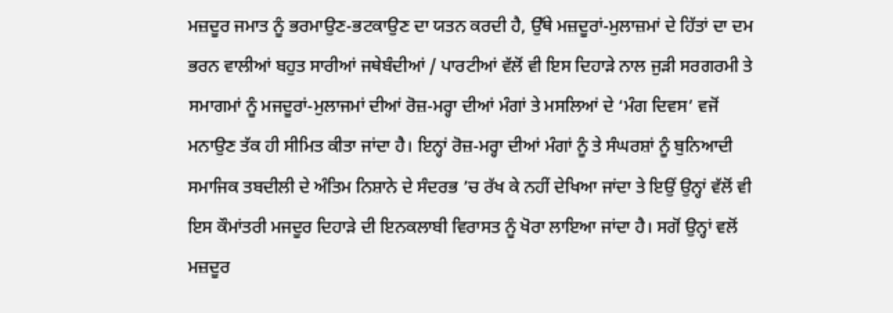ਮਜ਼ਦੂਰ ਜਮਾਤ ਨੂੰ ਭਰਮਾਉਣ-ਭਟਕਾਉਣ ਦਾ ਯਤਨ ਕਰਦੀ ਹੈ, ਉੱਥੇ ਮਜ਼ਦੂਰਾਂ-ਮੁਲਾਜ਼ਮਾਂ ਦੇ ਹਿੱਤਾਂ ਦਾ ਦਮ ਭਰਨ ਵਾਲੀਆਂ ਬਹੁਤ ਸਾਰੀਆਂ ਜਥੇਬੰਦੀਆਂ / ਪਾਰਟੀਆਂ ਵੱਲੋਂ ਵੀ ਇਸ ਦਿਹਾੜੇ ਨਾਲ ਜੁੜੀ ਸਰਗਰਮੀ ਤੇ ਸਮਾਗਮਾਂ ਨੂੰ ਮਜਦੂਰਾਂ-ਮੁਲਾਜਮਾਂ ਦੀਆਂ ਰੋਜ਼-ਮਰ੍ਹਾ ਦੀਆਂ ਮੰਗਾਂ ਤੇ ਮਸਲਿਆਂ ਦੇ ‘ਮੰਗ ਦਿਵਸ’ ਵਜੋਂ ਮਨਾਉਣ ਤੱਕ ਹੀ ਸੀਮਿਤ ਕੀਤਾ ਜਾਂਦਾ ਹੈ। ਇਨ੍ਹਾਂ ਰੋਜ਼-ਮਰ੍ਹਾ ਦੀਆਂ ਮੰਗਾਂ ਨੂੰ ਤੇ ਸੰਘਰਸ਼ਾਂ ਨੂੰ ਬੁਨਿਆਦੀ ਸਮਾਜਿਕ ਤਬਦੀਲੀ ਦੇ ਅੰਤਿਮ ਨਿਸ਼ਾਨੇ ਦੇ ਸੰਦਰਭ ’ਚ ਰੱਖ ਕੇ ਨਹੀਂ ਦੇਖਿਆ ਜਾਂਦਾ ਤੇ ਇਉਂ ਉਨ੍ਹਾਂ ਵੱਲੋਂ ਵੀ ਇਸ ਕੌਮਾਂਤਰੀ ਮਜਦੂਰ ਦਿਹਾੜੇ ਦੀ ਇਨਕਲਾਬੀ ਵਿਰਾਸਤ ਨੂੰ ਖੋਰਾ ਲਾਇਆ ਜਾਂਦਾ ਹੈ। ਸਗੋਂ ਉਨ੍ਹਾਂ ਵਲੋਂ ਮਜ਼ਦੂਰ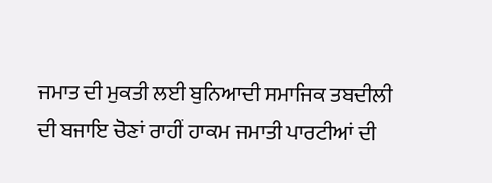ਜਮਾਤ ਦੀ ਮੁਕਤੀ ਲਈ ਬੁਨਿਆਦੀ ਸਮਾਜਿਕ ਤਬਦੀਲੀ ਦੀ ਬਜਾਇ ਚੋਣਾਂ ਰਾਹੀਂ ਹਾਕਮ ਜਮਾਤੀ ਪਾਰਟੀਆਂ ਦੀ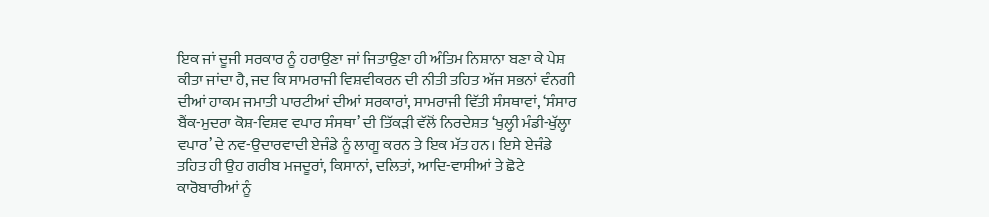ਇਕ ਜਾਂ ਦੂਜੀ ਸਰਕਾਰ ਨੂੰ ਹਰਾਉਣਾ ਜਾਂ ਜਿਤਾਉਣਾ ਹੀ ਅੰਤਿਮ ਨਿਸ਼ਾਨਾ ਬਣਾ ਕੇ ਪੇਸ਼ ਕੀਤਾ ਜਾਂਦਾ ਹੈ, ਜਦ ਕਿ ਸਾਮਰਾਜੀ ਵਿਸ਼ਵੀਕਰਨ ਦੀ ਨੀਤੀ ਤਹਿਤ ਅੱਜ ਸਭਨਾਂ ਵੰਨਗੀ ਦੀਆਂ ਹਾਕਮ ਜਮਾਤੀ ਪਾਰਟੀਆਂ ਦੀਆਂ ਸਰਕਾਰਾਂ, ਸਾਮਰਾਜੀ ਵਿੱਤੀ ਸੰਸਥਾਵਾਂ, ‘ਸੰਸਾਰ ਬੈਂਕ-ਮੁਦਰਾ ਕੋਸ਼-ਵਿਸ਼ਵ ਵਪਾਰ ਸੰਸਥਾ’ ਦੀ ਤਿੱਕੜੀ ਵੱਲੋਂ ਨਿਰਦੇਸ਼ਤ ‘ਖੁਲ੍ਹੀ ਮੰਡੀ-ਖੁੱਲ੍ਹਾ ਵਪਾਰ’ ਦੇ ਨਵ-ਉਦਾਰਵਾਦੀ ਏਜੰਡੇ ਨੂੰ ਲਾਗੂ ਕਰਨ ਤੇ ਇਕ ਮੱਤ ਹਨ। ਇਸੇ ਏਜੰਡੇ ਤਹਿਤ ਹੀ ਉਹ ਗਰੀਬ ਮਜਦੂਰਾਂ, ਕਿਸਾਨਾਂ, ਦਲਿਤਾਂ, ਆਦਿ-ਵਾਸੀਆਂ ਤੇ ਛੋਟੇ ਕਾਰੋਬਾਰੀਆਂ ਨੂੰ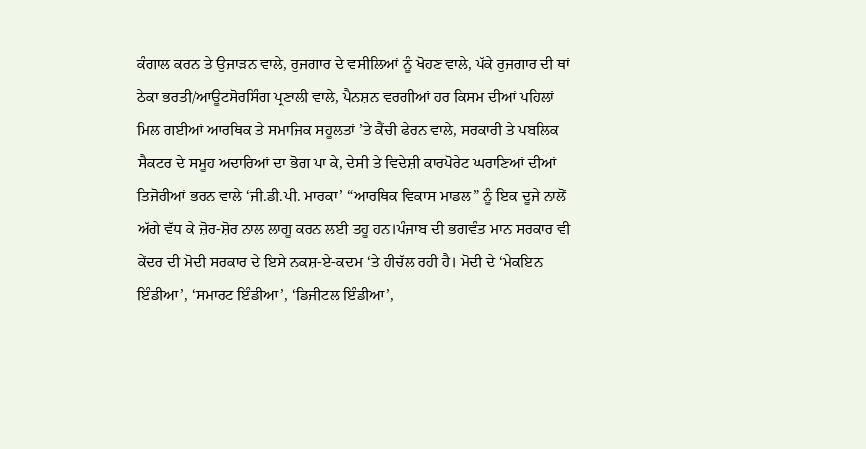ਕੰਗਾਲ ਕਰਨ ਤੇ ਉਜਾੜਨ ਵਾਲੇ, ਰੁਜਗਾਰ ਦੇ ਵਸੀਲਿਆਂ ਨੂੰ ਖੋਹਣ ਵਾਲੇ, ਪੱਕੇ ਰੁਜਗਾਰ ਦੀ ਥਾਂ ਠੇਕਾ ਭਰਤੀ/ਆਊਟਸੋਰਸਿੰਗ ਪ੍ਰਣਾਲੀ ਵਾਲੇ, ਪੈਨਸ਼ਨ ਵਰਗੀਆਂ ਹਰ ਕਿਸਮ ਦੀਆਂ ਪਹਿਲਾਂ ਮਿਲ ਗਈਆਂ ਆਰਥਿਕ ਤੇ ਸਮਾਜਿਕ ਸਹੂਲਤਾਂ ’ਤੇ ਕੈਂਚੀ ਫੇਰਨ ਵਾਲੇ, ਸਰਕਾਰੀ ਤੇ ਪਬਲਿਕ ਸੈਕਟਰ ਦੇ ਸਮੂਹ ਅਦਾਰਿਆਂ ਦਾ ਭੋਗ ਪਾ ਕੇ, ਦੇਸੀ ਤੇ ਵਿਦੇਸ਼ੀ ਕਾਰਪੋਰੇਟ ਘਰਾਣਿਆਂ ਦੀਆਂ ਤਿਜੋਰੀਆਂ ਭਰਨ ਵਾਲੇ ‘ਜੀ.ਡੀ.ਪੀ. ਮਾਰਕਾ’ “ਆਰਥਿਕ ਵਿਕਾਸ ਮਾਡਲ” ਨੂੰ ਇਕ ਦੂਜੇ ਨਾਲੋਂ ਅੱਗੇ ਵੱਧ ਕੇ ਜ਼ੋਰ-ਸ਼ੋਰ ਨਾਲ ਲਾਗੂ ਕਰਨ ਲਈ ਤਹੂ ਹਨ।ਪੰਜਾਬ ਦੀ ਭਗਵੰਤ ਮਾਨ ਸਰਕਾਰ ਵੀ ਕੇਂਦਰ ਦੀ ਮੋਦੀ ਸਰਕਾਰ ਦੇ ਇਸੇ ਨਕਸ਼-ਏ-ਕਦਮ ‘ਤੇ ਹੀਚੱਲ ਰਹੀ ਹੈ। ਮੋਦੀ ਦੇ ‘ਮੇਕਇਨ ਇੰਡੀਆ’, ‘ਸਮਾਰਟ ਇੰਡੀਆ’, ‘ਡਿਜੀਟਲ ਇੰਡੀਆ’,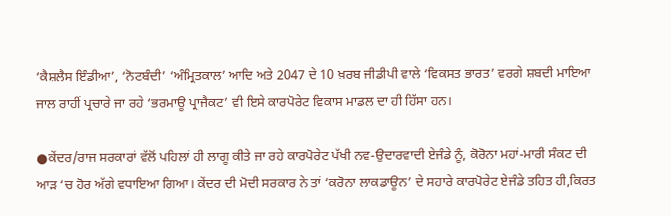‘ਕੈਸ਼ਲੈਸ ਇੰਡੀਆ’, ‘ਨੋਟਬੰਦੀ’ ‘ਅੰਮ੍ਰਿਤਕਾਲ’ ਆਦਿ ਅਤੇ 2047 ਦੇ 10 ਖ਼ਰਬ ਜੀਡੀਪੀ ਵਾਲੇ ‘ਵਿਕਸਤ ਭਾਰਤ’ ਵਰਗੇ ਸ਼ਬਦੀ ਮਾਇਆ ਜਾਲ ਰਾਹੀਂ ਪ੍ਰਚਾਰੇ ਜਾ ਰਹੇ ‘ਭਰਮਾਊ ਪ੍ਰਾਜੈਕਟ’ ਵੀ ਇਸੇ ਕਾਰਪੋਰੇਟ ਵਿਕਾਸ ਮਾਡਲ ਦਾ ਹੀ ਹਿੱਸਾ ਹਨ।

●ਕੇਂਦਰ/ਰਾਜ ਸਰਕਾਰਾਂ ਵੱਲੋਂ ਪਹਿਲਾਂ ਹੀ ਲਾਗੂ ਕੀਤੇ ਜਾ ਰਹੇ ਕਾਰਪੋਰੇਟ ਪੱਖੀ ਨਵ-ਉਦਾਰਵਾਦੀ ਏਜੰਡੇ ਨੂੰ, ਕੋਰੋਨਾ ਮਹਾਂ-ਮਾਰੀ ਸੰਕਟ ਦੀ ਆੜ ‘ਚ ਹੋਰ ਅੱਗੇ ਵਧਾਇਆ ਗਿਆ। ਕੇਂਦਰ ਦੀ ਮੋਦੀ ਸਰਕਾਰ ਨੇ ਤਾਂ ‘ਕਰੋਨਾ ਲਾਕਡਾਊਨ’ ਦੇ ਸਹਾਰੇ ਕਾਰਪੋਰੇਟ ਏਜੰਡੇ ਤਹਿਤ ਹੀ,ਕਿਰਤ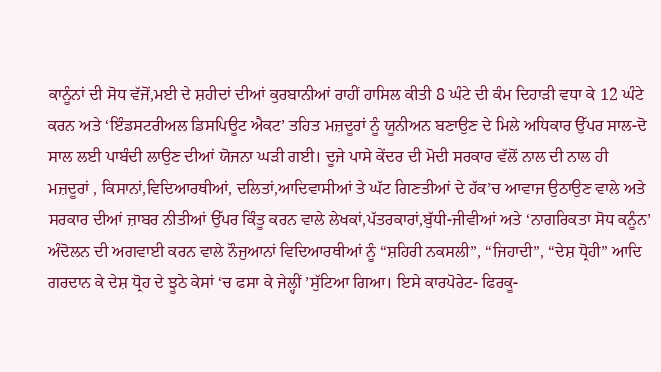ਕਾਨੂੰਨਾਂ ਦੀ ਸੋਧ ਵੱਜੋਂ,ਮਈ ਦੇ ਸ਼ਹੀਦਾਂ ਦੀਆਂ ਕੁਰਬਾਨੀਆਂ ਰਾਹੀਂ ਹਾਸਿਲ ਕੀਤੀ 8 ਘੰਟੇ ਦੀ ਕੰਮ ਦਿਹਾੜੀ ਵਧਾ ਕੇ 12 ਘੰਟੇ ਕਰਨ ਅਤੇ ‘ਇੰਡਸਟਰੀਅਲ ਡਿਸਪਿਊਟ ਐਕਟ’ ਤਹਿਤ ਮਜ਼ਦੂਰਾਂ ਨੂੰ ਯੂਨੀਅਨ ਬਣਾਉਣ ਦੇ ਮਿਲੇ ਅਧਿਕਾਰ ਉੱਪਰ ਸਾਲ-ਦੋ ਸਾਲ ਲਈ ਪਾਬੰਦੀ ਲਾਉਣ ਦੀਆਂ ਯੋਜਨਾ ਘੜੀ ਗਈ। ਦੂਜੇ ਪਾਸੇ ਕੇਂਦਰ ਦੀ ਮੋਦੀ ਸਰਕਾਰ ਵੱਲੋਂ ਨਾਲ ਦੀ ਨਾਲ ਹੀ ਮਜ਼ਦੂਰਾਂ , ਕਿਸਾਨਾਂ,ਵਿਦਿਆਰਥੀਆਂ, ਦਲਿਤਾਂ,ਆਦਿਵਾਸੀਆਂ ਤੇ ਘੱਟ ਗਿਣਤੀਆਂ ਦੇ ਹੱਕ’ਚ ਆਵਾਜ ਉਠਾਉਣ ਵਾਲੇ ਅਤੇ ਸਰਕਾਰ ਦੀਆਂ ਜ਼ਾਬਰ ਨੀਤੀਆਂ ਉੱਪਰ ਕਿੰਤੂ ਕਰਨ ਵਾਲੇ ਲੇਖਕਾਂ,ਪੱਤਰਕਾਰਾਂ,ਬੁੱਧੀ-ਜੀਵੀਆਂ ਅਤੇ ‘ਨਾਗਰਿਕਤਾ ਸੋਧ ਕਨੂੰਨ’ ਅੰਦੋਲਨ ਦੀ ਅਗਵਾਈ ਕਰਨ ਵਾਲੇ ਨੌਜੁਆਨਾਂ ਵਿਦਿਆਰਥੀਆਂ ਨੂੰ “ਸ਼ਹਿਰੀ ਨਕਸਲੀ”, “ਜਿਹਾਦੀ”, “ਦੇਸ਼ ਧ੍ਰੋਹੀ” ਆਦਿ ਗਰਦਾਨ ਕੇ ਦੇਸ਼ ਧ੍ਰੋਹ ਦੇ ਝੂਠੇ ਕੇਸਾਂ ‘ਚ ਫਸਾ ਕੇ ਜੇਲ੍ਹੀਂ ’ਸੁੱਟਿਆ ਗਿਆ। ਇਸੇ ਕਾਰਪੋਰੇਟ- ਫਿਰਕੂ-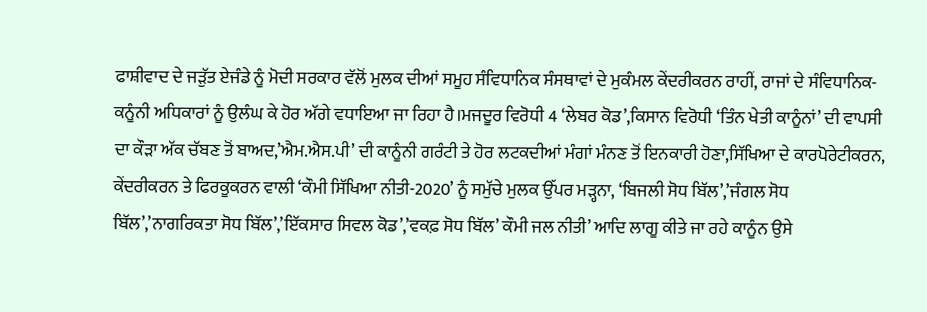ਫਾਸ਼ੀਵਾਦ ਦੇ ਜੜੁੱਤ ਏਜੰਡੇ ਨੂੰ ਮੋਦੀ ਸਰਕਾਰ ਵੱਲੋਂ ਮੁਲਕ ਦੀਆਂ ਸਮੂਹ ਸੰਵਿਧਾਨਿਕ ਸੰਸਥਾਵਾਂ ਦੇ ਮੁਕੰਮਲ ਕੇਂਦਰੀਕਰਨ ਰਾਹੀਂ, ਰਾਜਾਂ ਦੇ ਸੰਵਿਧਾਨਿਕ-ਕਨੂੰਨੀ ਅਧਿਕਾਰਾਂ ਨੂੰ ਉਲੰਘ ਕੇ ਹੋਰ ਅੱਗੇ ਵਧਾਇਆ ਜਾ ਰਿਹਾ ਹੈ।ਮਜਦੂਰ ਵਿਰੋਧੀ 4 ‘ਲੇਬਰ ਕੋਡ’,ਕਿਸਾਨ ਵਿਰੋਧੀ ‘ਤਿੰਨ ਖੇਤੀ ਕਾਨੂੰਨਾਂ’ ਦੀ ਵਾਪਸੀ ਦਾ ਕੌੜਾ ਅੱਕ ਚੱਬਣ ਤੋਂ ਬਾਅਦ,’ਐਮ.ਐਸ.ਪੀ’ ਦੀ ਕਾਨੂੰਨੀ ਗਰੰਟੀ ਤੇ ਹੋਰ ਲਟਕਦੀਆਂ ਮੰਗਾਂ ਮੰਨਣ ਤੋਂ ਇਨਕਾਰੀ ਹੋਣਾ,ਸਿੱਖਿਆ ਦੇ ਕਾਰਪੋਰੇਟੀਕਰਨ, ਕੇਂਦਰੀਕਰਨ ਤੇ ਫਿਰਕੂਕਰਨ ਵਾਲੀ ‘ਕੌਮੀ ਸਿੱਖਿਆ ਨੀਤੀ-2020’ ਨੂੰ ਸਮੁੱਚੇ ਮੁਲਕ ਉੱਪਰ ਮੜ੍ਹਨਾ, ‘ਬਿਜਲੀ ਸੋਧ ਬਿੱਲ’,’ਜੰਗਲ ਸੋਧ ਬਿੱਲ’,’ਨਾਗਰਿਕਤਾ ਸੋਧ ਬਿੱਲ’,’ਇੱਕਸਾਰ ਸਿਵਲ ਕੋਡ’,’ਵਕਫ਼ ਸੋਧ ਬਿੱਲ’ ਕੌਮੀ ਜਲ ਨੀਤੀ’ ਆਦਿ ਲਾਗੂ ਕੀਤੇ ਜਾ ਰਹੇ ਕਾਨੂੰਨ ਉਸੇ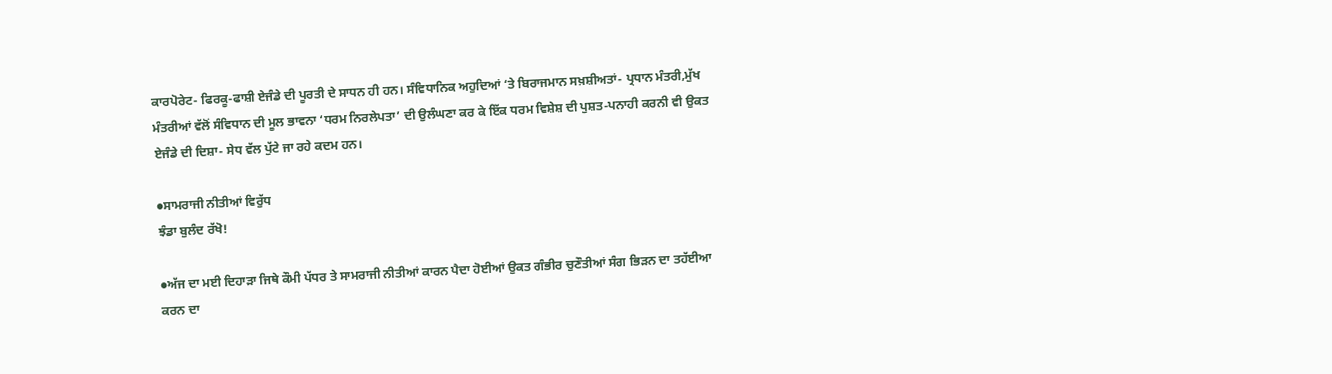ਕਾਰਪੋਰੇਟ- ਫਿਰਕੂ-ਫਾਸ਼ੀ ਏਜੰਡੇ ਦੀ ਪੂਰਤੀ ਦੇ ਸਾਧਨ ਹੀ ਹਨ। ਸੰਵਿਧਾਨਿਕ ਅਹੁਦਿਆਂ ‘ਤੇ ਬਿਰਾਜਮਾਨ ਸਖ਼ਸ਼ੀਅਤਾਂ- ਪ੍ਰਧਾਨ ਮੰਤਰੀ,ਮੁੱਖ ਮੰਤਰੀਆਂ ਵੱਲੋਂ ਸੰਵਿਧਾਨ ਦੀ ਮੂਲ ਭਾਵਨਾ ‘ਧਰਮ ਨਿਰਲੇਪਤਾ’ ਦੀ ਉਲੰਘਣਾ ਕਰ ਕੇ ਇੱਕ ਧਰਮ ਵਿਸ਼ੇਸ਼ ਦੀ ਪੁਸ਼ਤ-ਪਨਾਹੀ ਕਰਨੀ ਵੀ ਉਕਤ ਏਜੰਡੇ ਦੀ ਦਿਸ਼ਾ- ਸੇਧ ਵੱਲ ਪੁੱਟੇ ਜਾ ਰਹੇ ਕਦਮ ਹਨ।

●ਸਾਮਰਾਜੀ ਨੀਤੀਆਂ ਵਿਰੁੱਧ
ਝੰਡਾ ਬੁਲੰਦ ਰੱਖੋ!

●ਅੱਜ ਦਾ ਮਈ ਦਿਹਾੜਾ ਜਿਥੇ ਕੌਮੀ ਪੱਧਰ ਤੇ ਸਾਮਰਾਜੀ ਨੀਤੀਆਂ ਕਾਰਨ ਪੈਦਾ ਹੋਈਆਂ ਉਕਤ ਗੰਭੀਰ ਚੁਣੌਤੀਆਂ ਸੰਗ ਭਿੜਨ ਦਾ ਤਹੱਈਆ ਕਰਨ ਦਾ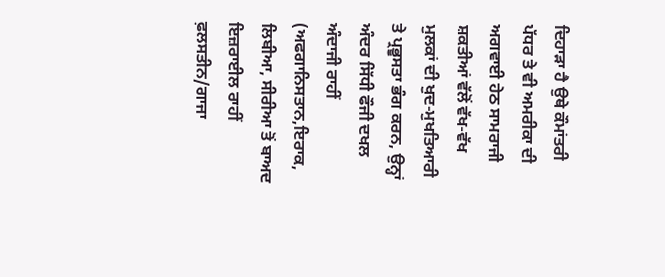ਦਿਹਾੜਾ ਹੈ ਉਥੇ ਕੌਮਾਂਤਰੀ ਪੱਧਰ ਤੇ ਵੀ ਅਮਰੀਕਾ ਦੀ ਅਗਵਾਈ ਹੇਠ ਸਾਮਰਾਜੀ ਸ਼ਕਤੀਆਂ ਵੱਲੋਂ ਵੱਖ-ਵੱਖ ਮੁਲਕਾਂ ਦੀ ਖੁਦ-ਮੁਖਤਿਆਰੀ ਤੇ ਪ੍ਰਭੂਸਤਾ ਭੰਗ ਕਰਨ, ਉਨ੍ਹਾਂ ਅੰਦਰ ਸਿੱਧੀ ਫੌਜੀ ਦਖਲ ਅੰਦਾਜੀ ਰਾਹੀਂ (ਅਫਗਾਨਿਸਤਾਨ,ਇਰਾਕ, ਲਿਬੀਆ, ਸੀਰੀਆ ਤੋਂ ਬਾਅਦ ਇਜ਼ਰਾਈਲ ਰਾਹੀਂ ਫ਼ਲਸਤੀਨ/ਗਾਜਾ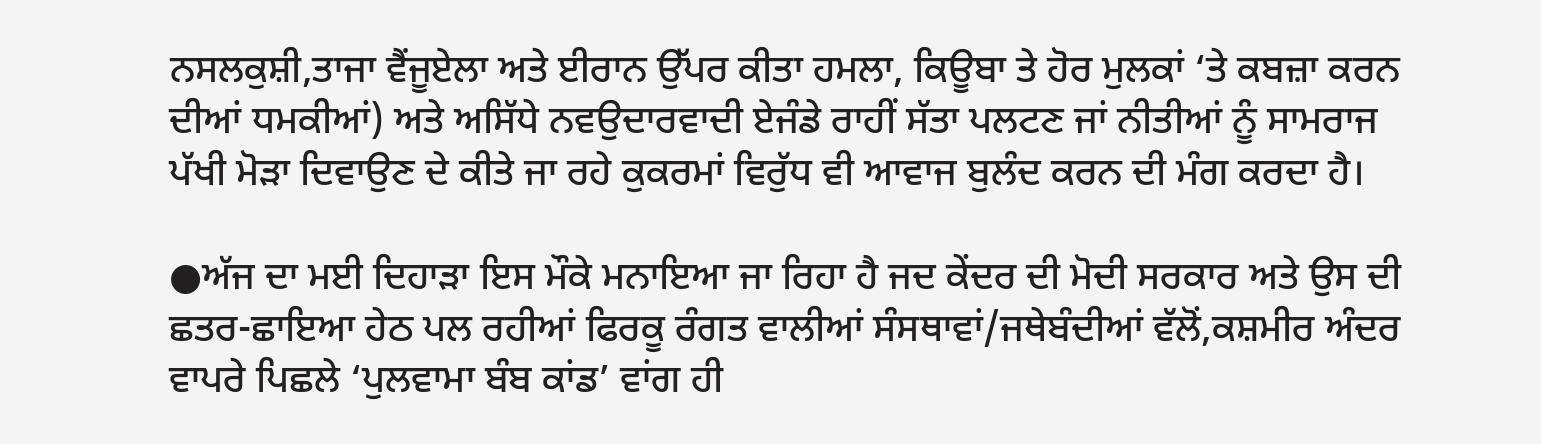ਨਸਲਕੁਸ਼ੀ,ਤਾਜਾ ਵੈਂਜੂਏਲਾ ਅਤੇ ਈਰਾਨ ਉੱਪਰ ਕੀਤਾ ਹਮਲਾ, ਕਿਊਬਾ ਤੇ ਹੋਰ ਮੁਲਕਾਂ ‘ਤੇ ਕਬਜ਼ਾ ਕਰਨ ਦੀਆਂ ਧਮਕੀਆਂ) ਅਤੇ ਅਸਿੱਧੇ ਨਵਉਦਾਰਵਾਦੀ ਏਜੰਡੇ ਰਾਹੀਂ ਸੱਤਾ ਪਲਟਣ ਜਾਂ ਨੀਤੀਆਂ ਨੂੰ ਸਾਮਰਾਜ ਪੱਖੀ ਮੋੜਾ ਦਿਵਾਉਣ ਦੇ ਕੀਤੇ ਜਾ ਰਹੇ ਕੁਕਰਮਾਂ ਵਿਰੁੱਧ ਵੀ ਆਵਾਜ ਬੁਲੰਦ ਕਰਨ ਦੀ ਮੰਗ ਕਰਦਾ ਹੈ।

●ਅੱਜ ਦਾ ਮਈ ਦਿਹਾੜਾ ਇਸ ਮੌਕੇ ਮਨਾਇਆ ਜਾ ਰਿਹਾ ਹੈ ਜਦ ਕੇਂਦਰ ਦੀ ਮੋਦੀ ਸਰਕਾਰ ਅਤੇ ਉਸ ਦੀ ਛਤਰ-ਛਾਇਆ ਹੇਠ ਪਲ ਰਹੀਆਂ ਫਿਰਕੂ ਰੰਗਤ ਵਾਲੀਆਂ ਸੰਸਥਾਵਾਂ/ਜਥੇਬੰਦੀਆਂ ਵੱਲੋਂ,ਕਸ਼ਮੀਰ ਅੰਦਰ ਵਾਪਰੇ ਪਿਛਲੇ ‘ਪੁਲਵਾਮਾ ਬੰਬ ਕਾਂਡ’ ਵਾਂਗ ਹੀ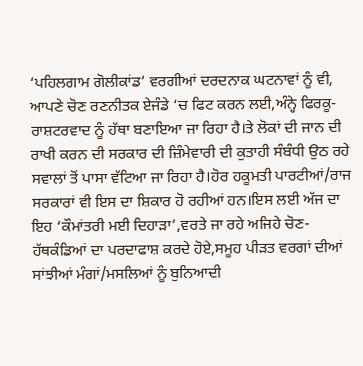‘ਪਹਿਲਗਾਮ ਗੋਲੀਕਾਂਡ’ ਵਰਗੀਆਂ ਦਰਦਨਾਕ ਘਟਨਾਵਾਂ ਨੂੰ ਵੀ, ਆਪਣੇ ਚੋਣ ਰਣਨੀਤਕ ਏਜੰਡੇ ‘ਚ ਫਿਟ ਕਰਨ ਲਈ,ਅੰਨ੍ਹੇ ਫਿਰਕੂ-ਰਾਸ਼ਟਰਵਾਦ ਨੂੰ ਹੱਥਾ ਬਣਾਇਆ ਜਾ ਰਿਹਾ ਹੈ।ਤੇ ਲੋਕਾਂ ਦੀ ਜਾਨ ਦੀ ਰਾਖੀ ਕਰਨ ਦੀ ਸਰਕਾਰ ਦੀ ਜ਼ਿੰਮੇਵਾਰੀ ਦੀ ਕੁਤਾਹੀ ਸੰਬੰਧੀ ਉਠ ਰਹੇ ਸਵਾਲਾਂ ਤੋਂ ਪਾਸਾ ਵੱਟਿਆ ਜਾ ਰਿਹਾ ਹੈ।ਹੋਰ ਹਕੂਮਤੀ ਪਾਰਟੀਆਂ/ਰਾਜ ਸਰਕਾਰਾਂ ਵੀ ਇਸ ਦਾ ਸ਼ਿਕਾਰ ਹੋ ਰਹੀਆਂ ਹਨ।ਇਸ ਲਈ ਅੱਜ ਦਾ ਇਹ ‘ਕੌਮਾਂਤਰੀ ਮਈ ਦਿਹਾੜਾ’,ਵਰਤੇ ਜਾ ਰਹੇ ਅਜਿਹੇ ਚੋਣ- ਹੱਥਕੰਡਿਆਂ ਦਾ ਪਰਦਾਫਾਸ਼ ਕਰਦੇ ਹੋਏ,ਸਮੂਹ ਪੀੜਤ ਵਰਗਾਂ ਦੀਆਂ ਸਾਂਝੀਆਂ ਮੰਗਾਂ/ਮਸਲਿਆਂ ਨੂੰ ਬੁਨਿਆਦੀ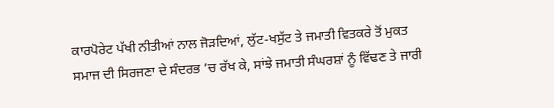ਕਾਰਪੋਰੇਟ ਪੱਖੀ ਨੀਤੀਆਂ ਨਾਲ ਜੋੜਦਿਆਂ, ਲੁੱਟ-ਖਸੁੱਟ ਤੇ ਜਮਾਤੀ ਵਿਤਕਰੇ ਤੋਂ ਮੁਕਤ ਸਮਾਜ ਦੀ ਸਿਰਜਣਾ ਦੇ ਸੰਦਰਭ ’ਚ ਰੱਖ ਕੇ, ਸਾਂਝੇ ਜਮਾਤੀ ਸੰਘਰਸ਼ਾਂ ਨੂੰ ਵਿੱਢਣ ਤੇ ਜਾਰੀ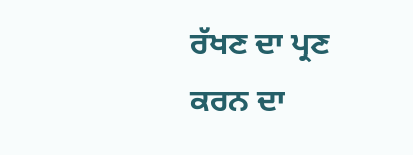ਰੱਖਣ ਦਾ ਪ੍ਰਣ ਕਰਨ ਦਾ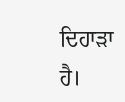ਦਿਹਾੜਾ ਹੈ।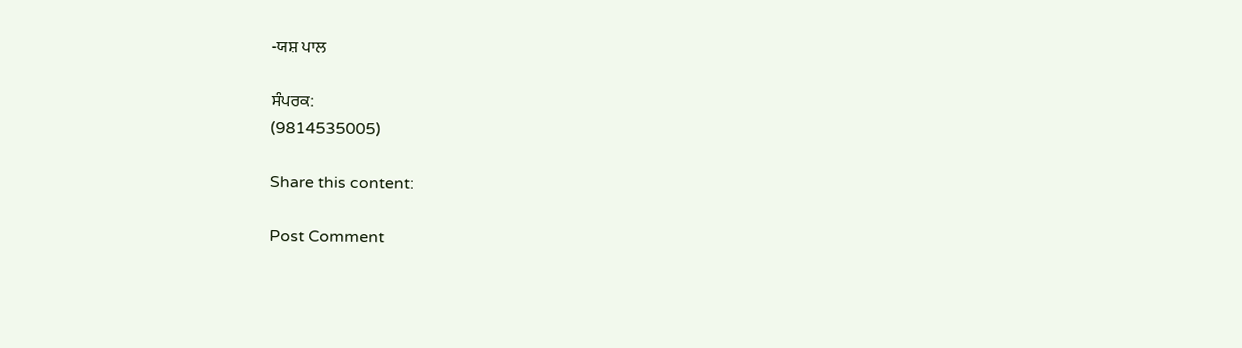-ਯਸ਼ ਪਾਲ

ਸੰਪਰਕ:
(9814535005)

Share this content:

Post Comment